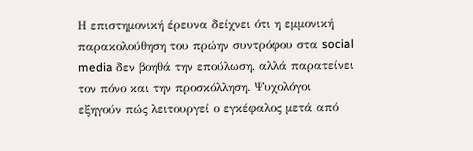Η επιστημονική έρευνα δείχνει ότι η εμμονική παρακολούθηση του πρώην συντρόφου στα social media δεν βοηθά την επούλωση, αλλά παρατείνει τον πόνο και την προσκόλληση. Ψυχολόγοι εξηγούν πώς λειτουργεί ο εγκέφαλος μετά από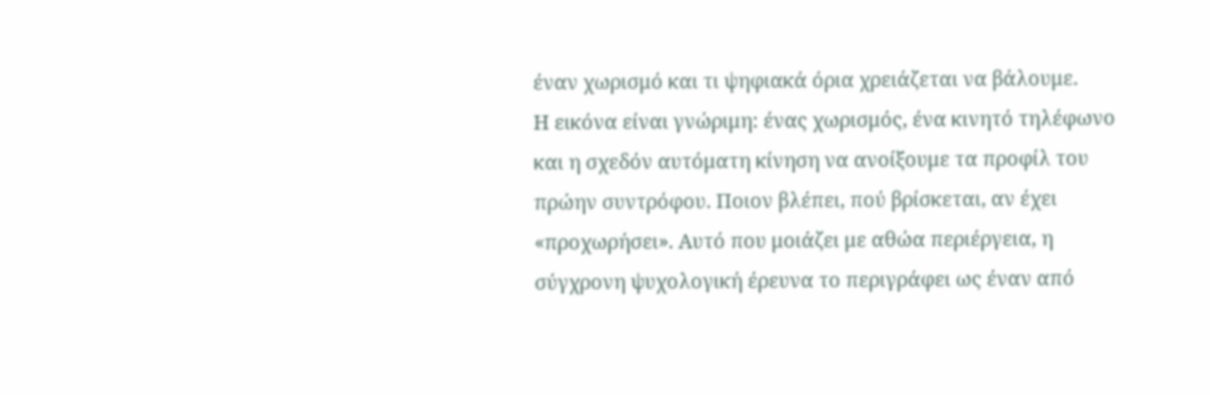έναν χωρισμό και τι ψηφιακά όρια χρειάζεται να βάλουμε.
Η εικόνα είναι γνώριμη: ένας χωρισμός, ένα κινητό τηλέφωνο και η σχεδόν αυτόματη κίνηση να ανοίξουμε τα προφίλ του πρώην συντρόφου. Ποιον βλέπει, πού βρίσκεται, αν έχει «προχωρήσει». Αυτό που μοιάζει με αθώα περιέργεια, η σύγχρονη ψυχολογική έρευνα το περιγράφει ως έναν από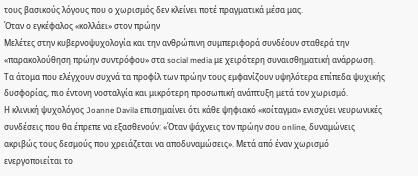τους βασικούς λόγους που ο χωρισμός δεν κλείνει ποτέ πραγματικά μέσα μας.
Όταν ο εγκέφαλος «κολλάει» στον πρώην
Μελέτες στην κυβερνοψυχολογία και την ανθρώπινη συμπεριφορά συνδέουν σταθερά την «παρακολούθηση πρώην συντρόφου» στα social media με χειρότερη συναισθηματική ανάρρωση. Τα άτομα που ελέγχουν συχνά τα προφίλ των πρώην τους εμφανίζουν υψηλότερα επίπεδα ψυχικής δυσφορίας, πιο έντονη νοσταλγία και μικρότερη προσωπική ανάπτυξη μετά τον χωρισμό.
Η κλινική ψυχολόγος Joanne Davila επισημαίνει ότι κάθε ψηφιακό «κοίταγμα» ενισχύει νευρωνικές συνδέσεις που θα έπρεπε να εξασθενούν: «Όταν ψάχνεις τον πρώην σου online, δυναμώνεις ακριβώς τους δεσμούς που χρειάζεται να αποδυναμώσεις». Μετά από έναν χωρισμό ενεργοποιείται το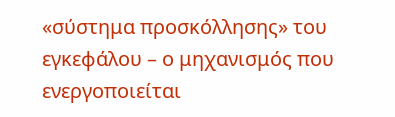«σύστημα προσκόλλησης» του εγκεφάλου – ο μηχανισμός που ενεργοποιείται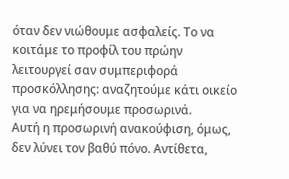όταν δεν νιώθουμε ασφαλείς. Το να κοιτάμε το προφίλ του πρώην λειτουργεί σαν συμπεριφορά προσκόλλησης: αναζητούμε κάτι οικείο για να ηρεμήσουμε προσωρινά.
Αυτή η προσωρινή ανακούφιση, όμως, δεν λύνει τον βαθύ πόνο. Αντίθετα,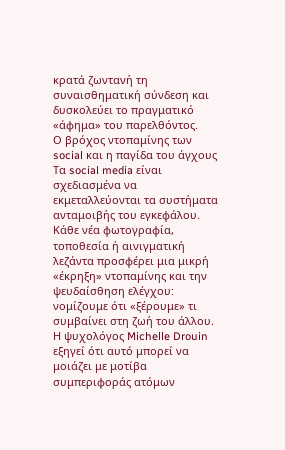κρατά ζωντανή τη συναισθηματική σύνδεση και δυσκολεύει το πραγματικό «άφημα» του παρελθόντος.
Ο βρόχος ντοπαμίνης των social και η παγίδα του άγχους
Τα social media είναι σχεδιασμένα να εκμεταλλεύονται τα συστήματα ανταμοιβής του εγκεφάλου. Κάθε νέα φωτογραφία, τοποθεσία ή αινιγματική λεζάντα προσφέρει μια μικρή «έκρηξη» ντοπαμίνης και την ψευδαίσθηση ελέγχου: νομίζουμε ότι «ξέρουμε» τι συμβαίνει στη ζωή του άλλου.
Η ψυχολόγος Michelle Drouin εξηγεί ότι αυτό μπορεί να μοιάζει με μοτίβα συμπεριφοράς ατόμων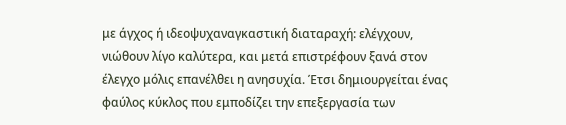με άγχος ή ιδεοψυχαναγκαστική διαταραχή: ελέγχουν, νιώθουν λίγο καλύτερα, και μετά επιστρέφουν ξανά στον έλεγχο μόλις επανέλθει η ανησυχία. Έτσι δημιουργείται ένας φαύλος κύκλος που εμποδίζει την επεξεργασία των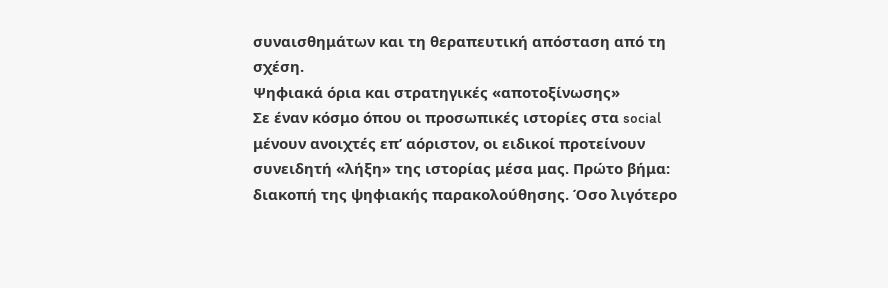συναισθημάτων και τη θεραπευτική απόσταση από τη σχέση.
Ψηφιακά όρια και στρατηγικές «αποτοξίνωσης»
Σε έναν κόσμο όπου οι προσωπικές ιστορίες στα social μένουν ανοιχτές επ’ αόριστον, οι ειδικοί προτείνουν συνειδητή «λήξη» της ιστορίας μέσα μας. Πρώτο βήμα: διακοπή της ψηφιακής παρακολούθησης. Όσο λιγότερο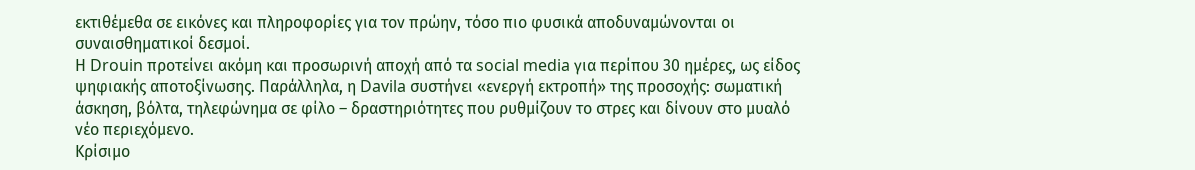εκτιθέμεθα σε εικόνες και πληροφορίες για τον πρώην, τόσο πιο φυσικά αποδυναμώνονται οι συναισθηματικοί δεσμοί.
Η Drouin προτείνει ακόμη και προσωρινή αποχή από τα social media για περίπου 30 ημέρες, ως είδος ψηφιακής αποτοξίνωσης. Παράλληλα, η Davila συστήνει «ενεργή εκτροπή» της προσοχής: σωματική άσκηση, βόλτα, τηλεφώνημα σε φίλο – δραστηριότητες που ρυθμίζουν το στρες και δίνουν στο μυαλό νέο περιεχόμενο.
Κρίσιμο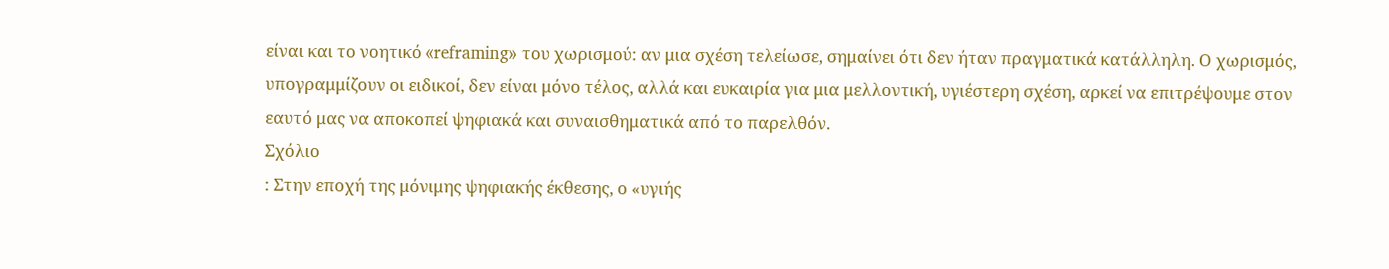είναι και το νοητικό «reframing» του χωρισμού: αν μια σχέση τελείωσε, σημαίνει ότι δεν ήταν πραγματικά κατάλληλη. Ο χωρισμός, υπογραμμίζουν οι ειδικοί, δεν είναι μόνο τέλος, αλλά και ευκαιρία για μια μελλοντική, υγιέστερη σχέση, αρκεί να επιτρέψουμε στον εαυτό μας να αποκοπεί ψηφιακά και συναισθηματικά από το παρελθόν.
Σχόλιο
: Στην εποχή της μόνιμης ψηφιακής έκθεσης, ο «υγιής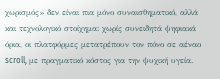χωρισμός» δεν είναι πια μόνο συναισθηματικό, αλλά και τεχνολογικό στοίχημα: χωρίς συνειδητά ψηφιακά όρια, οι πλατφόρμες μετατρέπουν τον πόνο σε αέναο scroll, με πραγματικό κόστος για την ψυχική υγεία.